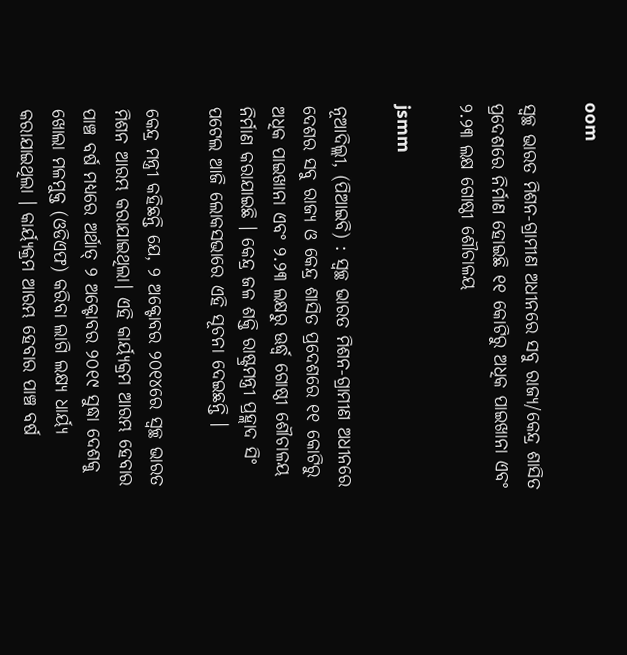oom

ସ୍ୱଚ୍ଛ ଭାରତ ମିଶନ-ଗ୍ରାମୀଣ ଅଧୀନରେ ସବୁ ରାଜ୍ୟ/କେନ୍ଦ୍ର ଶାସିତ ପ୍ରଦେଶରେ ନିର୍ମାଣ ହୋଇଛି ୧୧ କୋଟିରୁ ଅଧିକ ପାଇଖାନା ଏବଂ ୨.୨୩ ଲକ୍ଷ ଗୋଷ୍ଠୀ ଶୌଚାଳୟ

jsmm

ନୂଆଦିଲ୍ଲୀ, (ପିଆଇବି) : ସ୍ୱଚ୍ଛ ଭାରତ ମିଶନ-ଗ୍ରାମୀଣ ଅଧୀନରେ ଦେଶର ସବୁ ରାଜ୍ୟ ଓ କେନ୍ଦ୍ର ଶାସିତ ପ୍ରଦେଶରେ ୧୧ କୋଟିରୁ ଅଧିକ ପାଇଖାନା ଏବଂ ୨.୨୩ ଲକ୍ଷରୁ ଊର୍ଦ୍ଧ୍ବ ଗୋଷ୍ଠୀ ଶୌଚାଳୟ ନିର୍ମାଣ କରାଯାଇଛି । କେନ୍ଦ୍ର ଜଳ ଶକ୍ତି ରାଷ୍ଟ୍ରମନ୍ତ୍ରୀ ପ୍ରହ୍ଲାଦ ସିଂ ପଟେଲ ଆଜି ଲୋକସଭାରେ ଏହି ସୂଚନା ଦେଇଛନ୍ତି ।

କେନ୍ଦ୍ର ମନ୍ତ୍ରୀ କହିଛନ୍ତି ଯେ, ୨ ଅକ୍ଟୋବର ୨୦୧୪ରେ ସ୍ୱଚ୍ଛ ଭାରତ ମିଶନ ଆରମ୍ଭ କରାଯାଇଥିଲା। ଏହି କାର୍ୟ୍ୟକ୍ରମ ଆରମ୍ଭ ହେବାର ପାଞ୍ଚ ବର୍ଷ ମଧ୍ୟରେ ଅର୍ଥାତ୍‌ ୨ ଅକ୍ଟୋବର ୨୦୧୯ ସୁଦ୍ଧା ଦେଶକୁ ଖୋଲା ମଳମୁକ୍ତ (ଓଡିଏଫ) କରିବା ଲାଗି ଲକ୍ଷ୍ୟ ଧାର୍ୟ୍ୟ କରାଯାଇଥିଲା । କାର୍ୟ୍ୟକ୍ରମ ଆରମ୍ଭ ହେବାର ପାଞ୍ଚ ବର୍ଷ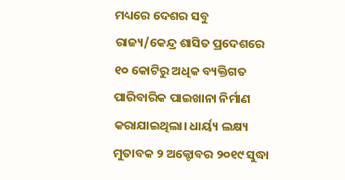ମଧ୍ୟରେ ଦେଶର ସବୁ ରାଜ୍ୟ/କେନ୍ଦ୍ର ଶାସିତ ପ୍ରଦେଶରେ ୧୦ କୋଟିରୁ ଅଧିକ ବ୍ୟକ୍ତିଗତ ପାରିବାରିକ ପାଇଖାନା ନିର୍ମାଣ କରାଯାଇଥିଲା। ଧାର୍ୟ୍ୟ ଲକ୍ଷ୍ୟ ମୁତାବକ ୨ ଅକ୍ଟୋବର ୨୦୧୯ ସୁଦ୍ଧା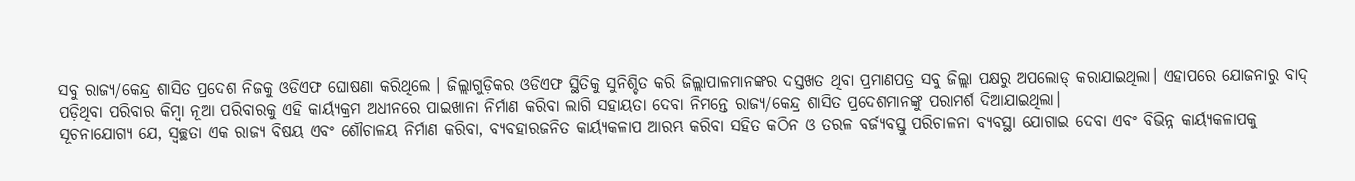ସବୁ ରାଜ୍ୟ/କେନ୍ଦ୍ର ଶାସିତ ପ୍ରଦେଶ ନିଜକୁ ଓଡିଏଫ ଘୋଷଣା କରିଥିଲେ । ଜିଲ୍ଲାଗୁଡ଼ିକର ଓଡିଏଫ ସ୍ଥିତିକୁ ସୁନିଶ୍ଚିତ କରି ଜିଲ୍ଲାପାଳମାନଙ୍କର ଦସ୍ତଖତ ଥିବା ପ୍ରମାଣପତ୍ର ସବୁ ଜିଲ୍ଲା ପକ୍ଷରୁ ଅପଲୋଡ୍‌ କରାଯାଇଥିଲା। ଏହାପରେ ଯୋଜନାରୁ ବାଦ୍‌ ପଡ଼ିଥିବା ପରିବାର କିମ୍ବା ନୂଆ ପରିବାରକୁ ଏହି କାର୍ୟ୍ୟକ୍ରମ ଅଧୀନରେ ପାଇଖାନା ନିର୍ମାଣ କରିବା ଲାଗି ସହାୟତା ଦେବା ନିମନ୍ତେ ରାଜ୍ୟ/କେନ୍ଦ୍ର ଶାସିତ ପ୍ରଦେଶମାନଙ୍କୁ ପରାମର୍ଶ ଦିଆଯାଇଥିଲା।
ସୂଚନାଯୋଗ୍ୟ ଯେ, ସ୍ୱଚ୍ଛତା ଏକ ରାଜ୍ୟ ବିଷୟ ଏବଂ ଶୌଚାଳୟ ନିର୍ମାଣ କରିବା, ବ୍ୟବହାରଜନିତ କାର୍ୟ୍ୟକଳାପ ଆରମ୍ଭ କରିବା ସହିତ କଠିନ ଓ ତରଳ ବର୍ଜ୍ୟବସ୍ତୁ ପରିଚାଳନା ବ୍ୟବସ୍ଥା ଯୋଗାଇ ଦେବା ଏବଂ ବିଭିନ୍ନ କାର୍ୟ୍ୟକଳାପକୁ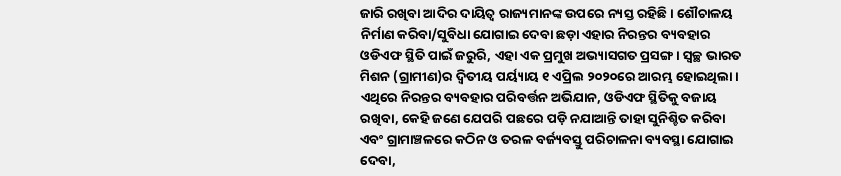ଜାରି ରଖିବା ଆଦିର ଦାୟିତ୍ୱ ରାଜ୍ୟମାନଙ୍କ ଉପରେ ନ୍ୟସ୍ତ ରହିଛି । ଶୌଚାଳୟ ନିର୍ମାଣ କରିବା/ସୁବିଧା ଯୋଗାଇ ଦେବା ଛଡ଼ା ଏହାର ନିରନ୍ତର ବ୍ୟବହାର ଓଡିଏଫ ସ୍ଥିତି ପାଇଁ ଜରୁରି, ଏହା ଏକ ପ୍ରମୁଖ ଅଭ୍ୟାସଗତ ପ୍ରସଙ୍ଗ। ସ୍ୱଚ୍ଛ ଭାରତ ମିଶନ (ଗ୍ରାମୀଣ)ର ଦ୍ୱିତୀୟ ପର୍ୟ୍ୟାୟ ୧ ଏପ୍ରିଲ ୨୦୨୦ରେ ଆରମ୍ଭ ହୋଇଥିଲା। ଏଥିରେ ନିରନ୍ତର ବ୍ୟବହାର ପରିବର୍ତ୍ତନ ଅଭିଯାନ, ଓଡିଏଫ ସ୍ଥିତିକୁ ବଜାୟ ରଖିବା, କେହି ଜଣେ ଯେପରି ପଛରେ ପଡ଼ି ନଯାଆନ୍ତି ତାହା ସୁନିଶ୍ଚିତ କରିବା ଏବଂ ଗ୍ରାମାଞ୍ଚଳରେ କଠିନ ଓ ତରଳ ବର୍ଜ୍ୟବସ୍ତୁ ପରିଚାଳନା ବ୍ୟବସ୍ଥା ଯୋଗାଇ ଦେବା,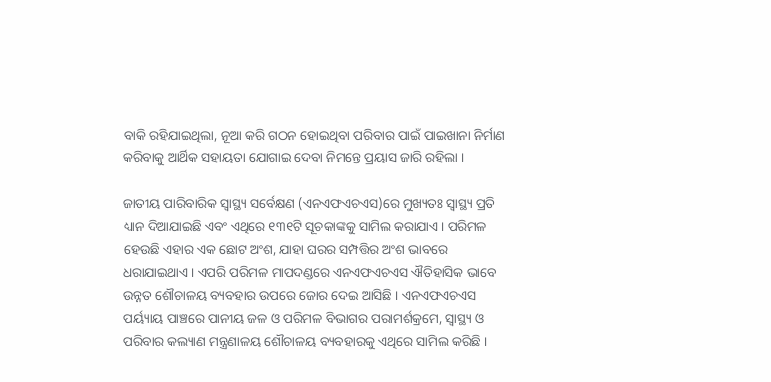ବାକି ରହିଯାଇଥିଲା, ନୂଆ କରି ଗଠନ ହୋଇଥିବା ପରିବାର ପାଇଁ ପାଇଖାନା ନିର୍ମାଣ କରିବାକୁ ଆର୍ଥିକ ସହାୟତା ଯୋଗାଇ ଦେବା ନିମନ୍ତେ ପ୍ରୟାସ ଜାରି ରହିଲା ।

ଜାତୀୟ ପାରିବାରିକ ସ୍ୱାସ୍ଥ୍ୟ ସର୍ବେକ୍ଷଣ (ଏନଏଫଏଚଏସ)ରେ ମୁଖ୍ୟତଃ ସ୍ୱାସ୍ଥ୍ୟ ପ୍ରତି ଧ୍ୟାନ ଦିଆଯାଇଛି ଏବଂ ଏଥିରେ ୧୩୧ଟି ସୂଚକାଙ୍କକୁ ସାମିଲ କରାଯାଏ। ପରିମଳ ହେଉଛି ଏହାର ଏକ ଛୋଟ ଅଂଶ, ଯାହା ଘରର ସମ୍ପତ୍ତିର ଅଂଶ ଭାବରେ ଧରାଯାଇଥାଏ। ଏପରି ପରିମଳ ମାପଦଣ୍ଡରେ ଏନଏଫଏଚଏସ ଐତିହାସିକ ଭାବେ ଉନ୍ନତ ଶୌଚାଳୟ ବ୍ୟବହାର ଉପରେ ଜୋର ଦେଇ ଆସିଛି । ଏନଏଫଏଚଏସ ପର୍ୟ୍ୟାୟ ପାଞ୍ଚରେ ପାନୀୟ ଜଳ ଓ ପରିମଳ ବିଭାଗର ପରାମର୍ଶକ୍ରମେ, ସ୍ୱାସ୍ଥ୍ୟ ଓ ପରିବାର କଲ୍ୟାଣ ମନ୍ତ୍ରଣାଳୟ ଶୌଚାଳୟ ବ୍ୟବହାରକୁ ଏଥିରେ ସାମିଲ କରିଛି ।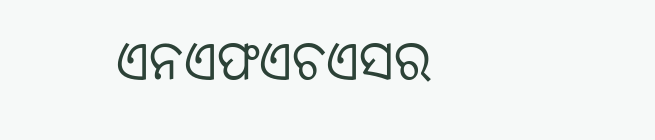ଏନଏଫଏଚଏସର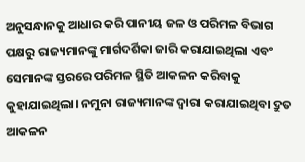ଅନୁସନ୍ଧାନକୁ ଆଧାର କରି ପାନୀୟ ଜଳ ଓ ପରିମଳ ବିଭାଗ ପକ୍ଷରୁ ରାଜ୍ୟମାନଙ୍କୁ ମାର୍ଗଦର୍ଶିକା ଜାରି କରାଯାଇଥିଲା ଏବଂ ସେମାନଙ୍କ ସ୍ତରରେ ପରିମଳ ସ୍ଥିତି ଆକଳନ କରିବାକୁ କୁହାଯାଇଥିଲା। ନମୁନା ରାଜ୍ୟମାନଙ୍କ ଦ୍ୱାରା କରାଯାଇଥିବା ଦ୍ରୁତ ଆକଳନ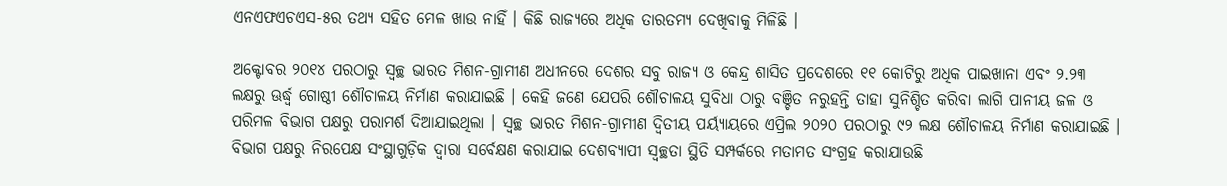ଏନଏଫଏଚଏସ-୫ର ତଥ୍ୟ ସହିତ ମେଳ ଖାଉ ନାହିଁ । କିଛି ରାଜ୍ୟରେ ଅଧିକ ତାରତମ୍ୟ ଦେଖିବାକୁ ମିଳିଛି ।

ଅକ୍ଟୋବର ୨୦୧୪ ପରଠାରୁ ସ୍ୱଚ୍ଛ ଭାରତ ମିଶନ-ଗ୍ରାମୀଣ ଅଧୀନରେ ଦେଶର ସବୁ ରାଜ୍ୟ ଓ କେନ୍ଦ୍ର ଶାସିତ ପ୍ରଦେଶରେ ୧୧ କୋଟିରୁ ଅଧିକ ପାଇଖାନା ଏବଂ ୨.୨୩ ଲକ୍ଷରୁ ଊର୍ଦ୍ଧ୍ବ ଗୋଷ୍ଠୀ ଶୌଚାଳୟ ନିର୍ମାଣ କରାଯାଇଛି । କେହି ଜଣେ ଯେପରି ଶୌଚାଳୟ ସୁବିଧା ଠାରୁ ବଞ୍ଚିତ ନରୁହନ୍ତି ତାହା ସୁନିଶ୍ଚିତ କରିବା ଲାଗି ପାନୀୟ ଜଳ ଓ ପରିମଳ ବିଭାଗ ପକ୍ଷରୁ ପରାମର୍ଶ ଦିଆଯାଇଥିଲା । ସ୍ୱଚ୍ଛ ଭାରତ ମିଶନ-ଗ୍ରାମୀଣ ଦ୍ୱିତୀୟ ପର୍ୟ୍ୟାୟରେ ଏପ୍ରିଲ ୨୦୨୦ ପରଠାରୁ ୯୨ ଲକ୍ଷ ଶୌଚାଳୟ ନିର୍ମାଣ କରାଯାଇଛି ।
ବିଭାଗ ପକ୍ଷରୁ ନିରପେକ୍ଷ ସଂସ୍ଥାଗୁଡ଼ିକ ଦ୍ୱାରା ସର୍ବେକ୍ଷଣ କରାଯାଇ ଦେଶବ୍ୟାପୀ ସ୍ୱଚ୍ଛତା ସ୍ଥିତି ସମ୍ପର୍କରେ ମତାମତ ସଂଗ୍ରହ କରାଯାଉଛି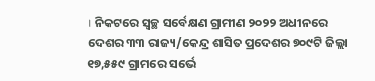। ନିକଟରେ ସ୍ୱଚ୍ଛ ସର୍ବେକ୍ଷଣ ଗ୍ରାମୀଣ ୨୦୨୨ ଅଧୀନରେ ଦେଶର ୩୩ ରାଜ୍ୟ/କେନ୍ଦ୍ର ଶାସିତ ପ୍ରଦେଶର ୭୦୯ଟି ଜିଲ୍ଲା ୧୭,୫୫୯ ଗ୍ରାମରେ ସର୍ଭେ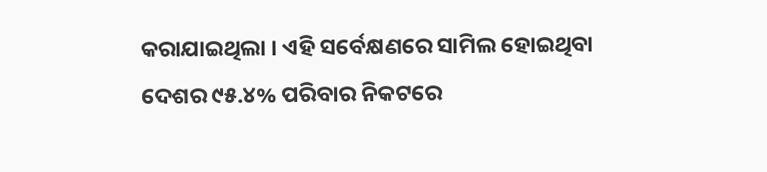କରାଯାଇଥିଲା । ଏହି ସର୍ବେକ୍ଷଣରେ ସାମିଲ ହୋଇଥିବା ଦେଶର ୯୫.୪% ପରିବାର ନିକଟରେ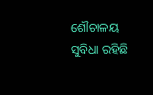ଶୌଚାଳୟ ସୁବିଧା ରହିଛି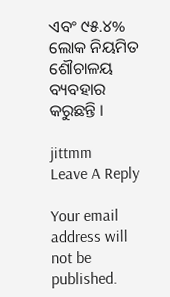ଏବଂ ୯୫.୪% ଲୋକ ନିୟମିତ ଶୌଚାଳୟ ବ୍ୟବହାର କରୁଛନ୍ତି ।

jittmm
Leave A Reply

Your email address will not be published.